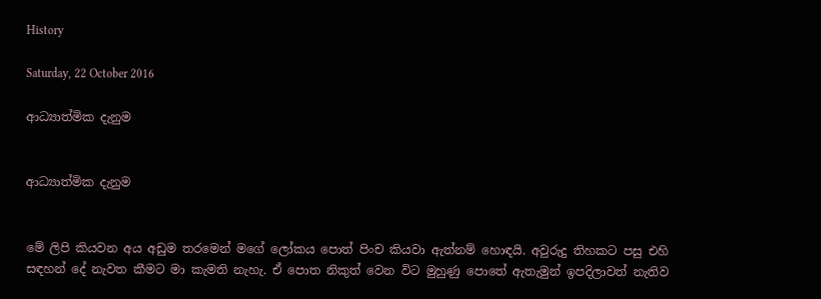History

Saturday, 22 October 2016

ආධ්‍යාත්මික දැනුම


ආධ්‍යාත්මික දැනුම


මේ ලිපි කියවන අය අඩුම තරමෙන් මගේ ලෝකය පොත් පිංච කියවා ඇත්නම් හොඳයි. අවුරුදු තිහකට පසු එහි සඳහන් දේ නැවත කීමට මා කැමති නැහැ. ඒ පොත නිකුත් වෙන විට මුහුණු පොතේ ඇතැමුන් ඉපදිලාවත් නැතිව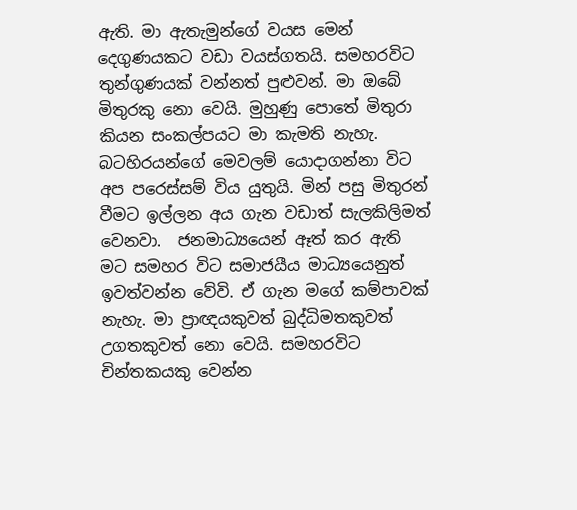ඇති. මා ඇතැමුන්ගේ වයස මෙන් දෙගුණයකට වඩා වයස්ගතයි. සමහරවිට තුන්ගුණයක් වන්නත් පුළුවන්. මා ඔබේ මිතුරකු නො වෙයි. මුහුණු පොතේ මිතුරා කියන සංකල්පයට මා කැමති නැහැ. බටහිරයන්ගේ මෙවලම් යොදාගන්නා විට අප පරෙස්සම් විය යුතුයි. මින් පසු මිතුරන් වීමට ඉල්ලන අය ගැන වඩාත් සැලකිලිමත් වෙනවා.  ජනමාධ්‍යයෙන් ඈත් කර ඇති මට සමහර විට සමාජයීය මාධ්‍යයෙනුත් ඉවත්වන්න වේවි. ඒ ගැන මගේ කම්පාවක් නැහැ. මා ප්‍රාඥයකුවත් බුද්ධිමතකුවත් උගතකුවත් නො වෙයි. සමහරවිට චින්තකයකු වෙන්න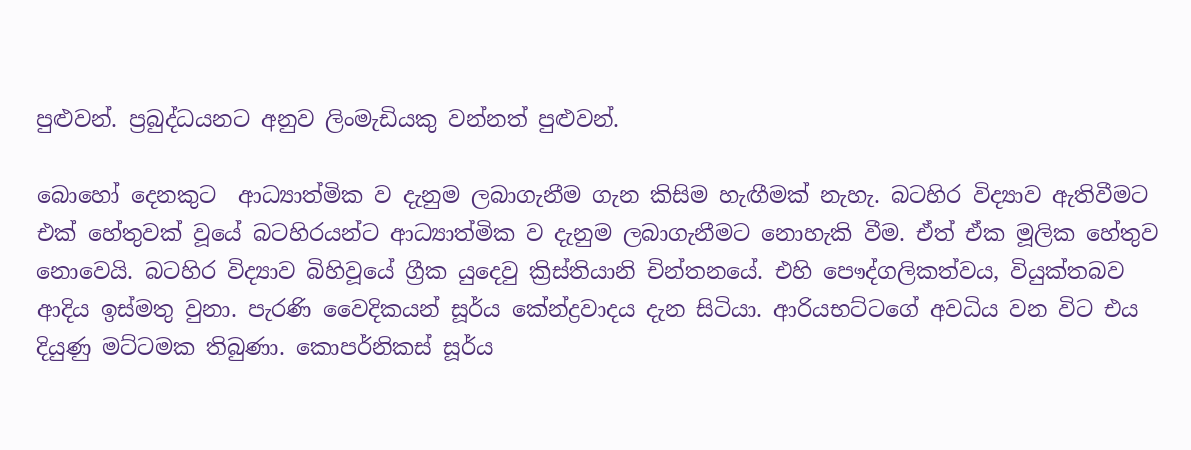පුළුවන්. ප්‍රබුද්ධයනට අනුව ලිංමැඩියකු වන්නත් පුළුවන්.

බොහෝ දෙනකුට  ආධ්‍යාත්මික ව දැනුම ලබාගැනීම ගැන කිසිම හැඟීමක් නැහැ. බටහිර විද්‍යාව ඇතිවීමට එක් හේතුවක් වූයේ බටහිරයන්ට ආධ්‍යාත්මික ව දැනුම ලබාගැනීමට නොහැකි වීම. ඒත් ඒක මූලික හේතුව නොවෙයි. බටහිර විද්‍යාව බිහිවූයේ ග්‍රීක යුදෙවු ක්‍රිස්තියානි චින්තනයේ. එහි පෞද්ගලිකත්වය, වියුක්තබව ආදිය ඉස්මතු වුනා. පැරණි වෛදිකයන් සූර්ය කේන්ද්‍රවාදය දැන සිටියා. ආරියභට්ටගේ අවධිය වන විට එය දියුණු මට්ටමක තිබුණා. කොපර්නිකස් සූර්ය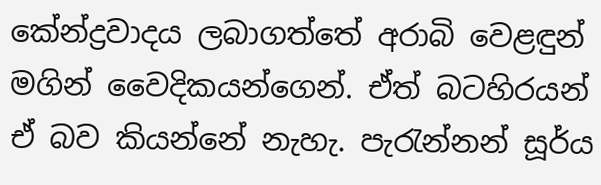කේන්ද්‍රවාදය ලබාගත්තේ අරාබි වෙළඳුන් මගින් වෛදිකයන්ගෙන්. ඒත් බටහිරයන් ඒ බව කියන්නේ නැහැ. පැරැන්නන් සූර්ය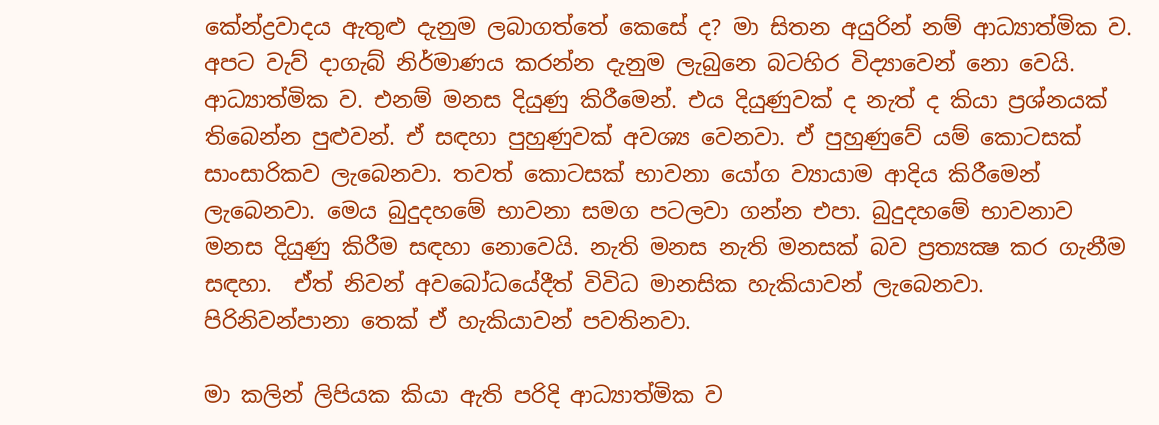කේන්ද්‍රවාදය ඇතුළු දැනුම ලබාගත්තේ කෙසේ ද? මා සිතන අයුරින් නම් ආධ්‍යාත්මික ව. අපට වැව් දාගැබ් නිර්මාණය කරන්න දැනුම ලැබුනෙ බටහිර විද්‍යාවෙන් නො වෙයි. ආධ්‍යාත්මික ව. එනම් මනස දියුණු කිරීමෙන්. එය දියුණුවක් ද නැත් ද කියා ප්‍රශ්නයක් තිබෙන්න පුළුවන්. ඒ සඳහා පුහුණුවක් අවශ්‍ය වෙනවා. ඒ පුහුණුවේ යම් කොටසක් සාංසාරිකව ලැබෙනවා. තවත් කොටසක් භාවනා යෝග ව්‍යායාම ආදිය කිරීමෙන් ලැබෙනවා. මෙය බුදුදහමේ භාවනා සමග පටලවා ගන්න එපා. බුදුදහමේ භාවනාව මනස දියුණු කිරීම සඳහා නොවෙයි. නැති මනස නැති මනසක් බව ප්‍රත්‍යක්‍ෂ කර ගැනීම සඳහා.  ඒත් නිවන් අවබෝධයේදීත් විවිධ මානසික හැකියාවන් ලැබෙනවා. පිරිනිවන්පානා තෙක් ඒ හැකියාවන් පවතිනවා.

මා කලින් ලිපියක කියා ඇති පරිදි ආධ්‍යාත්මික ව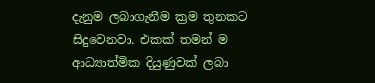දැනුම ලබාගැනීම ක්‍රම තුනකට සිදුවෙනවා. එකක් තමන් ම ආධ්‍යාත්මික දියුණුවක් ලබා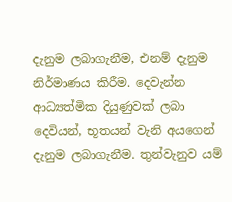දැනුම ලබාගැනීම, එනම් දැනුම නිර්මාණය කිරීම. දෙවැන්න ආධ්‍යත්මික දියුණුවක් ලබා දෙවියන්, භූතයන් වැනි අයගෙන් දැනුම ලබාගැනීම. තුන්වැනුව යම්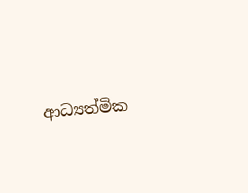ආධ්‍යත්මික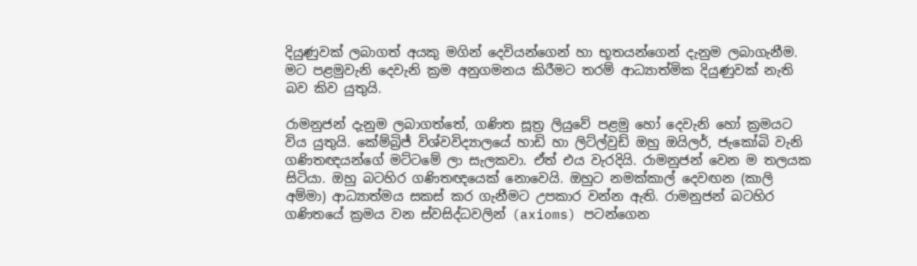දියුණුවක් ලබාගත් අයකු මගින් දෙවියන්ගෙන් හා භූතයන්ගෙන් දැනුම ලබාගැනීම. මට පළමුවැනි දෙවැනි ක්‍රම අනුගමනය කිරීමට තරම් ආධ්‍යාත්මික දියුණුවක් නැති බව කිව යුතුයි.

රාමනුජන් දැනුම ලබාගත්තේ, ගණිත සූත්‍ර ලියුවේ පළමු හෝ දෙවැනි හෝ ක්‍රමයට විය යුතුයි. කේම්බ්‍රිජ් විශ්වවිද්‍යාලයේ හාඩි හා ලිට්ල්වුඩ් ඔහු ඔයිලර්, ජැකෝබි වැනි ගණිතඥයන්ගේ මට්ටමේ ලා සැලකවා. ඒත් එය වැරදියි. රාමනුජන් වෙන ම තලයක සිටියා. ඔහු බටහිර ගණිතඥයෙක් නොවෙයි. ඔහුට නමක්කාල් දෙවඟන (කාලි අම්මා) ආධ්‍යාත්මය සකස් කර ගැනීමට උපකාර වන්න ඇති. රාමනුජන් බටහිර ගණිතයේ ක්‍රමය වන ස්වසිද්ධවලින් (axioms) පටන්ගෙන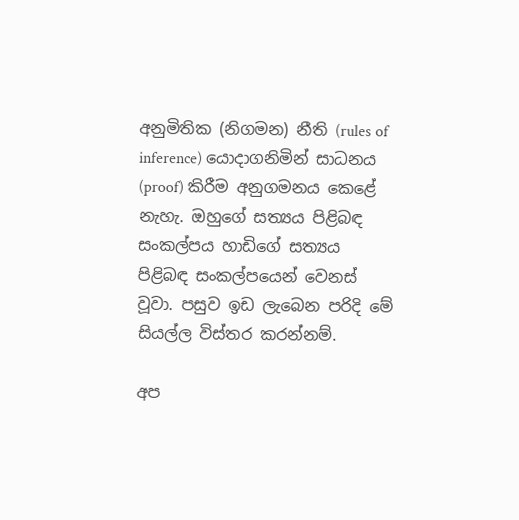අනුමිතික (නිගමන) නීති (rules of inference) යොදාගනිමින් සාධනය (proof) කිරීම අනුගමනය කෙළේ නැහැ. ඔහුගේ සත්‍යය පිළිබඳ සංකල්පය හාඩිගේ සත්‍යය පිළිබඳ සංකල්පයෙන් වෙනස් වූවා. පසුව ඉඩ ලැබෙන පරිදි මේ සියල්ල විස්තර කරන්නම්.

අප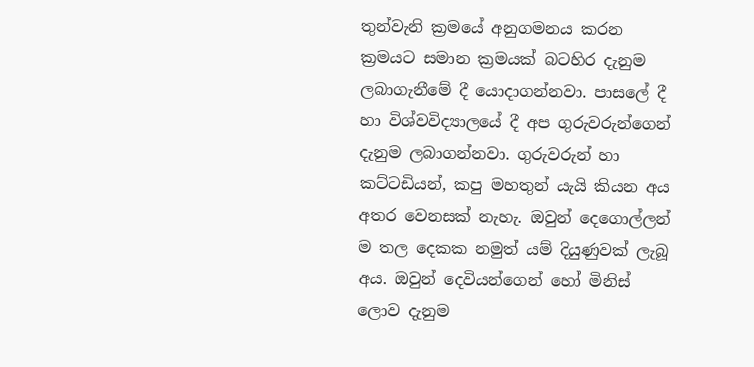තුන්වැනි ක්‍රමයේ අනුගමනය කරන ක්‍රමයට සමාන ක්‍රමයක් බටහිර දැනුම ලබාගැනීමේ දී යොදාගන්නවා. පාසලේ දී හා විශ්වවිද්‍යාලයේ දී අප ගුරුවරුන්ගෙන් දැනුම ලබාගන්නවා. ගුරුවරුන් හා කට්ටඩියන්, කපු මහතුන් යැයි කියන අය අතර වෙනසක් නැහැ. ඔවුන් දෙගොල්ලන් ම තල දෙකක නමුත් යම් දියුණුවක් ලැබූ අය. ඔවුන් දෙවියන්ගෙන් හෝ මිනිස් ලොව දැනුම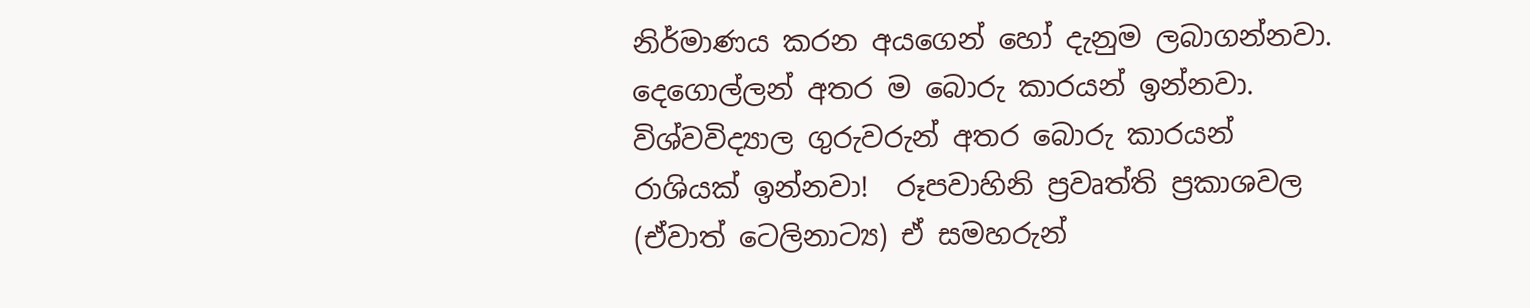නිර්මාණය කරන අයගෙන් හෝ දැනුම ලබාගන්නවා. දෙගොල්ලන් අතර ම බොරු කාරයන් ඉන්නවා. විශ්වවිද්‍යාල ගුරුවරුන් අතර බොරු කාරයන් රාශියක් ඉන්නවා!  රූපවාහිනි ප්‍රවෘත්ති ප්‍රකාශවල (ඒවාත් ටෙලිනාට්‍ය) ඒ සමහරුන්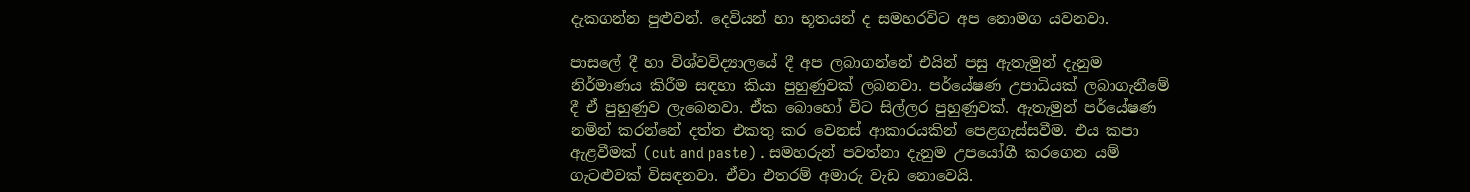දැකගන්න පුළුවන්. දෙවියන් හා භූතයන් ද සමහරවිට අප නොමග යවනවා.

පාසලේ දී හා විශ්වවිද්‍යාලයේ දී අප ලබාගන්නේ එයින් පසු ඇතැමුන් දැනුම නිර්මාණය කිරීම සඳහා කියා පුහුණුවක් ලබනවා. පර්යේෂණ උපාධියක් ලබාගැනීමේ දී ඒ පුහුණුව ලැබෙනවා. ඒක බොහෝ විට සිල්ලර පුහුණුවක්. ඇතැමුන් පර්යේෂණ නමින් කරන්නේ දත්ත එකතු කර වෙනස් ආකාරයකින් පෙළගැස්සවීම. එය කපා ඇළවීමක් (cut and paste) . සමහරුන් පවත්නා දැනුම උපයෝගී කරගෙන යම් ගැටළුවක් විසඳනවා. ඒවා එතරම් අමාරු වැඩ නොවෙයි.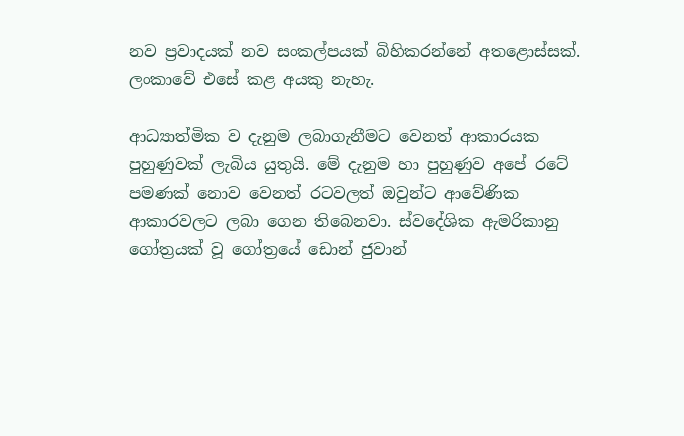නව ප්‍රවාදයක් නව සංකල්පයක් බිහිකරන්නේ අතළොස්සක්. ලංකාවේ එසේ කළ අයකු නැහැ.

ආධ්‍යාත්මික ව දැනුම ලබාගැනීමට වෙනත් ආකාරයක පුහුණුවක් ලැබිය යුතුයි. මේ දැනුම හා පුහුණුව අපේ රටේ පමණක් නොව වෙනත් රටවලත් ඔවුන්ට ආවේණික ආකාරවලට ලබා ගෙන තිබෙනවා. ස්වදේශික ඇමරිකානු ගෝත්‍රයක් වූ ගෝත්‍රයේ ඩොන් ජුවාන්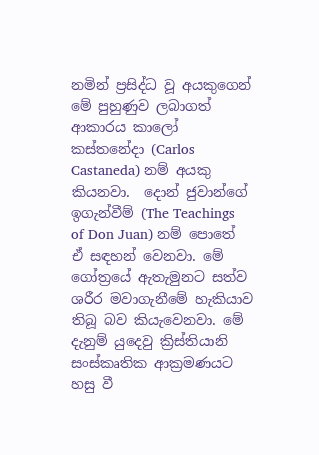නමින් ප්‍රසිද්ධ වූ අයකුගෙන් මේ පුහුණුව ලබාගත් ආකාරය කාලෝ කස්තනේදා (Carlos Castaneda) නම් අයකු කියනවා.  දොන් ජුවාන්ගේ ඉගැන්වීම් (The Teachings of Don Juan) නම් පොතේ ඒ සඳහන් වෙනවා. මේ ගෝත්‍රයේ ඇතැමුනට සත්ව ශරීර මවාගැනීමේ හැකියාව තිබූ බව කියැවෙනවා. මේ දැනුම් යුදෙවු ක්‍රිස්තියානි සංස්කෘතික ආක්‍රමණයට හසු වී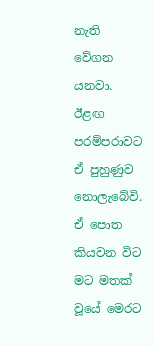නැති වේගන යනවා. ඊළඟ පරම්පරාවට ඒ පුහුණුව නොලැබේවි. ඒ පොත කියවන විට මට මතක් වූයේ මෙරට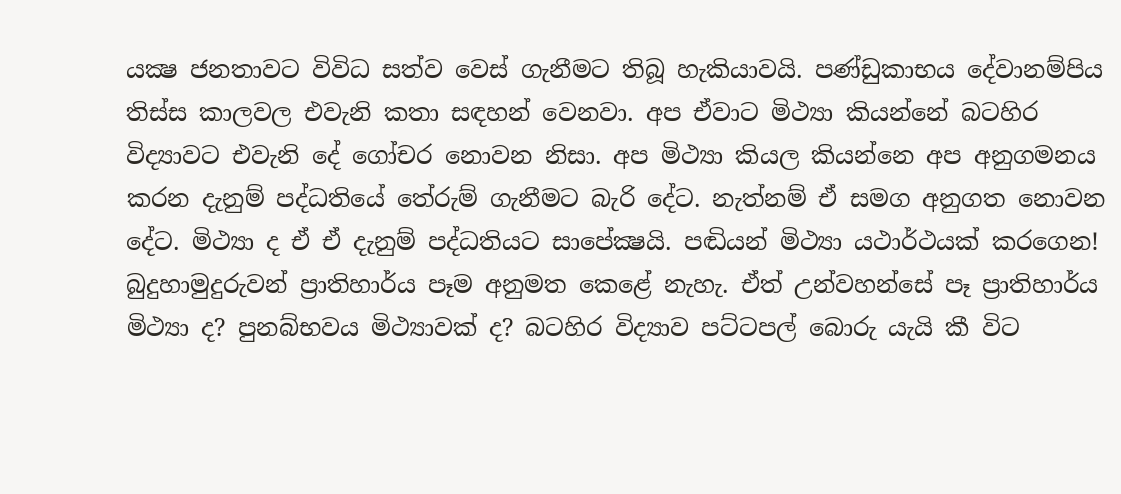යක්‍ෂ ජනතාවට විවිධ සත්ව වෙස් ගැනීමට තිබූ හැකියාවයි. පණ්ඩුකාභය දේවානම්පිය තිස්ස කාලවල එවැනි කතා සඳහන් වෙනවා. අප ඒවාට මිථ්‍යා කියන්නේ බටහිර විද්‍යාවට එවැනි දේ ගෝචර නොවන නිසා. අප මිථ්‍යා කියල කියන්නෙ අප අනුගමනය කරන දැනුම් පද්ධතියේ තේරුම් ගැනීමට බැරි දේට. නැත්නම් ඒ සමග අනුගත නොවන දේට. මිථ්‍යා ද ඒ ඒ දැනුම් පද්ධතියට සාපේක්‍ෂයි. පඬියන් මිථ්‍යා යථාර්ථයක් කරගෙන! බුදුහාමුදුරුවන් ප්‍රාතිහාර්ය පෑම අනුමත කෙළේ නැහැ. ඒත් උන්වහන්සේ පෑ ප්‍රාතිහාර්ය මිථ්‍යා ද? පුනබ්භවය මිථ්‍යාවක් ද? බටහිර විද්‍යාව පට්ටපල් බොරු යැයි කී විට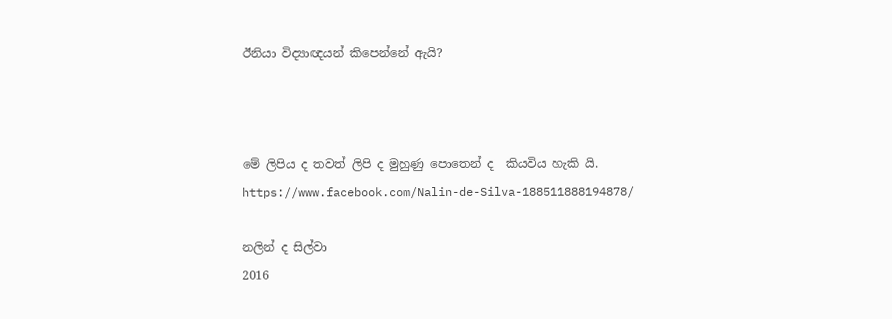ඊනියා විද්‍යාඥයන් කිපෙන්නේ ඇයි?



මේ ලිපිය ද තවත් ලිපි ද මුහුණු පොතෙන් ද  කියවිය හැකි යි.
https://www.facebook.com/Nalin-de-Silva-188511888194878/

නලින් ද සිල්වා
2016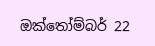ඔක්තෝම්බර් 22